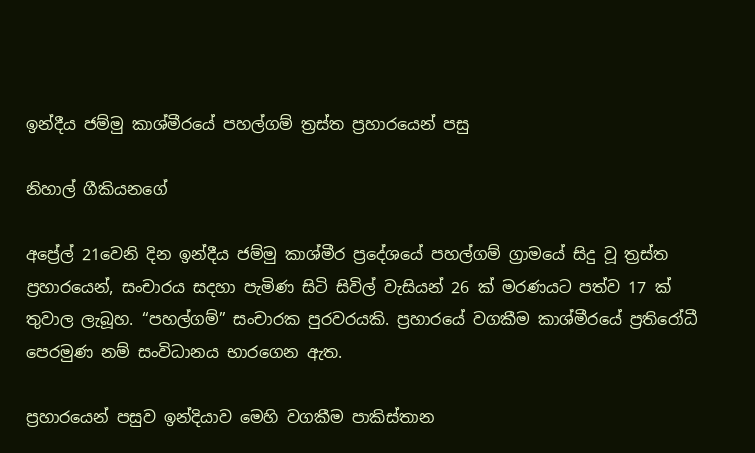ඉන්දීය ජම්මු කාශ්මීරයේ පහල්ගම් ත්‍රස්ත ප්‍රහාරයෙන් පසු

නිහාල් ගීකියනගේ

අප්‍රේල් 21වෙනි දින ඉන්දීය ජම්මු කාශ්මීර ප්‍රදේශයේ පහල්ගම් ග්‍රාමයේ සිදු වූ ත්‍රස්ත ප්‍රහාරයෙන්, සංචාරය සදහා පැමිණ සිටි සිවිල් වැසියන් 26 ක් මරණයට පත්ව 17 ක් තුවාල ලැබූහ. “පහල්ගම්” සංචාරක පුරවරයකි. ප්‍රහාරයේ වගකීම කාශ්මීරයේ ප්‍රතිරෝධී පෙරමුණ නම් සංවිධානය භාරගෙන ඇත.

ප්‍රහාරයෙන් පසුව ඉන්දියාව මෙහි වගකීම පාකිස්තාන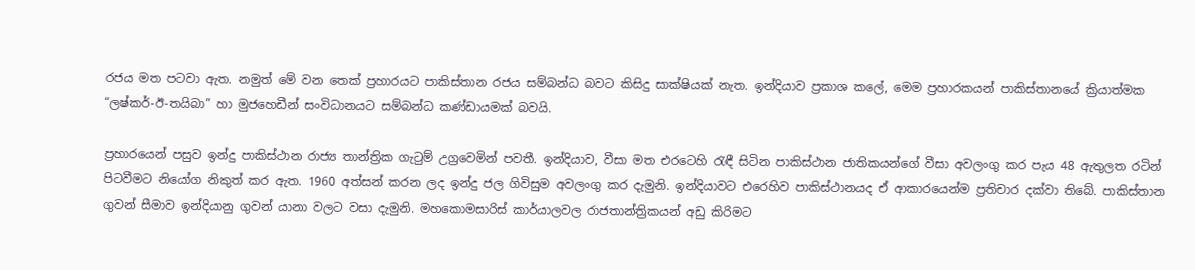රජය මත පටවා ඇත. නමුත් මේ වන තෙක් ප්‍රහාරයට පාකිස්තාන රජය සම්බන්ධ බවට කිසිදු සාක්ෂියක් නැත. ඉන්දියාව ප්‍රකාශ කලේ, මෙම ප්‍රහාරකයන් පාකිස්තානයේ ක්‍රියාත්මක “ලෂ්කර්-ඊ-තයිබා” හා මුජහෙඩීන් සංවිධානයට සම්බන්ධ කණ්ඩායමක් බවයි.

ප්‍රහාරයෙන් පසුව ඉන්දු පාකිස්ථාන රාජ්‍ය තාන්ත්‍රික ගැටුම් උග්‍රවෙමින් පවතී. ඉන්දියාව, වීසා මත එරටෙහි රැඳී සිටින පාකිස්ථාන ජාතිකයන්ගේ වීසා අවලංගු කර පැය 48 ඇතුලත රටින් පිටවීමට නියෝග නිකුත් කර ඇත. 1960 අත්සන් කරන ලද ඉන්දු ජල ගිවිසුම අවලංගු කර දැමුනි. ඉන්දියාවට එරෙහිව පාකිස්ථානයද ඒ ආකාරයෙන්ම ප්‍රතිචාර දක්වා තිබේ. පාකිස්තාන ගුවන් සීමාව ඉන්දියානු ගුවන් යානා වලට වසා දැමුනි. මහකොමසාරිස් කාර්යාලවල රාජතාන්ත්‍රිකයන් අඩු කිරිමට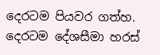දෙරටම පියවර ගත්හ. දෙරටම දේශසීමා හරස්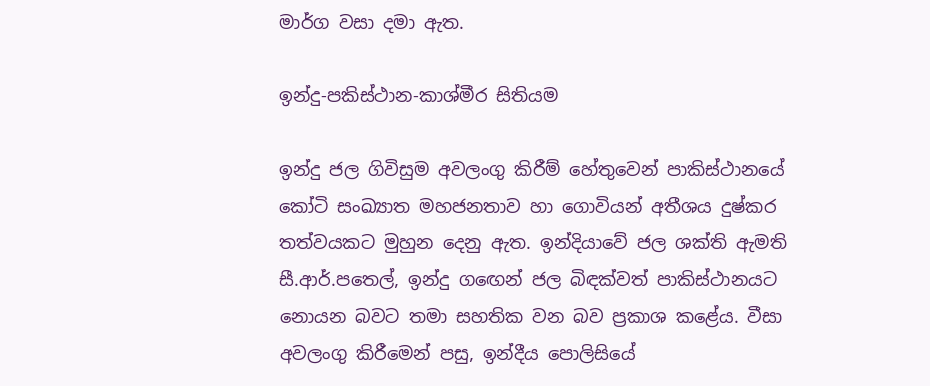මාර්ග වසා දමා ඇත.

ඉන්දු-පකිස්ථාන-කාශ්මීර සිතියම

ඉන්දු ජල ගිවිසුම අවලංගු කිරීම් හේතුවෙන් පාකිස්ථානයේ කෝටි සංඛ්‍යාත මහජනතාව හා ගොවියන් අතීශය දුෂ්කර තත්වයකට මුහුන දෙනු ඇත. ඉන්දියාවේ ජල ශක්ති ඇමති සී.ආර්.පතෙල්, ඉන්දු ගඟෙන් ජල බිඳක්වත් පාකිස්ථානයට නොයන බවට තමා සහතික වන බව ප්‍රකාශ කළේය. වීසා අවලංගු කිරීමෙන් පසු, ඉන්දීය පොලිසියේ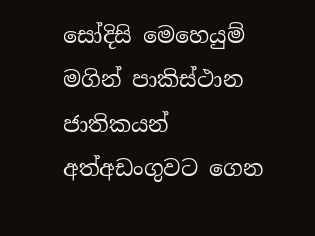සෝදිසි මෙහෙයුම් මගින් පාකිස්ථාන ජාතිකයන් අත්අඩංගුවට ගෙන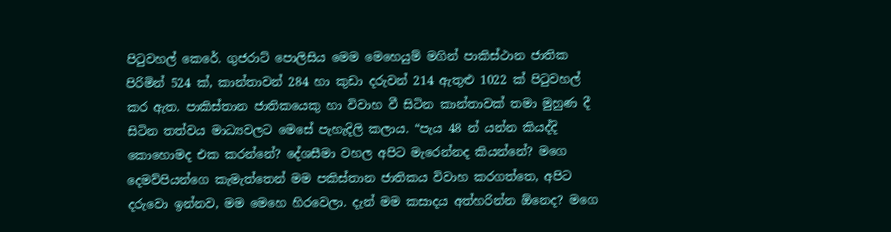පිටුවහල් කෙරේ. ගුජරාට් පොලිසිය මෙම මෙහෙයුම් මගින් පාකිස්ථාන ජාතික පිරිමින් 524 ක්, කාන්තාවන් 284 හා කුඩා දරුවන් 214 ඇතුළු 1022 ක් පිටුවහල් කර ඇත. පාකිස්තාන ජාතිකයෙකු හා විවාහ වී සිටින කාන්තාවක් තමා මුහුණ දී සිටින තත්වය මාධ්‍යවලට මෙසේ පැහැදිලි කලාය. “පැය 48 න් යන්න කියද්දි කොහොමද එක කරන්නේ? දේශසීමා වහල අපිට මැරෙන්නද කියන්නේ? මගෙ දෙමව්පියන්ගෙ කැමැත්තෙන් මම පකිස්තාන ජාතිකය විවාහ කරගත්තෙ, අපිට දරුවො ඉන්නව, මම මෙහෙ හිරවෙලා. දැන් මම කසාදය අත්හරින්න ඕනෙද? මගෙ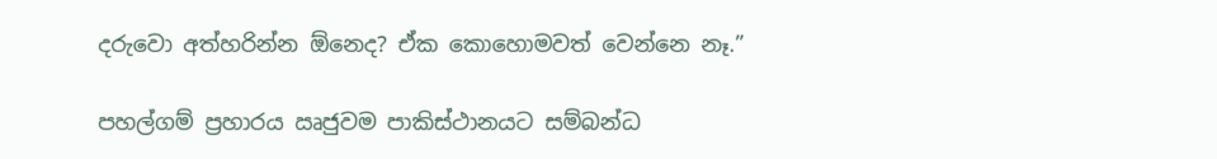දරුවො අත්හරින්න ඕනෙද? ඒක කොහොමවත් වෙන්නෙ නෑ.”

පහල්ගම් ප්‍රහාරය ඍජුවම පාකිස්ථානයට සම්බන්ධ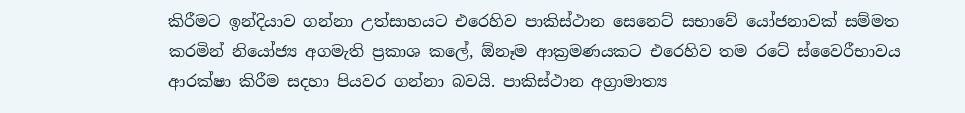කිරීමට ඉන්දියාව ගන්නා උත්සාහයට එරෙහිව පාකිස්ථාන සෙනෙට් සභාවේ යෝජනාවක් සම්මත කරමින් නියෝජ්‍ය අගමැති ප්‍රකාශ කලේ, ඕනෑම ආක්‍රමණයකට එරෙහිව තම රටේ ස්වෛරීභාවය ආරක්ෂා කිරීම සදහා පියවර ගන්නා බවයි. පාකිස්ථාන අග්‍රාමාත්‍ය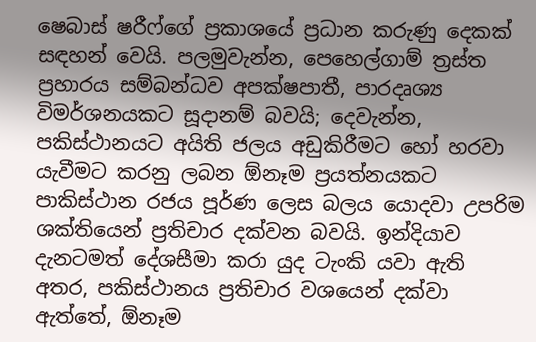ෂෙබාස් ෂරීෆ්ගේ ප්‍රකාශයේ ප්‍රධාන කරුණු දෙකක් සඳහන් වෙයි. පලමුවැන්න, පෙහෙල්ගාම් ත්‍රස්ත ප්‍රහාරය සම්බන්ධව අපක්ෂපාතී, පාරදෘශ්‍ය විමර්ශනයකට සූදානම් බවයි; දෙවැන්න, පකිස්ථානයට අයිති ජලය අඩුකිරීමට හෝ හරවා යැවීමට කරනු ලබන ඕනෑම ප්‍රයත්නයකට පාකිස්ථාන රජය පූර්ණ ලෙස බලය යොදවා උපරිම ශක්තියෙන් ප්‍රතිචාර දක්වන බවයි. ඉන්දියාව දැනටමත් දේශසීමා කරා යුද ටැංකි යවා ඇති අතර, පකිස්ථානය ප්‍රතිචාර වශයෙන් දක්වා ඇත්තේ, ඕනෑම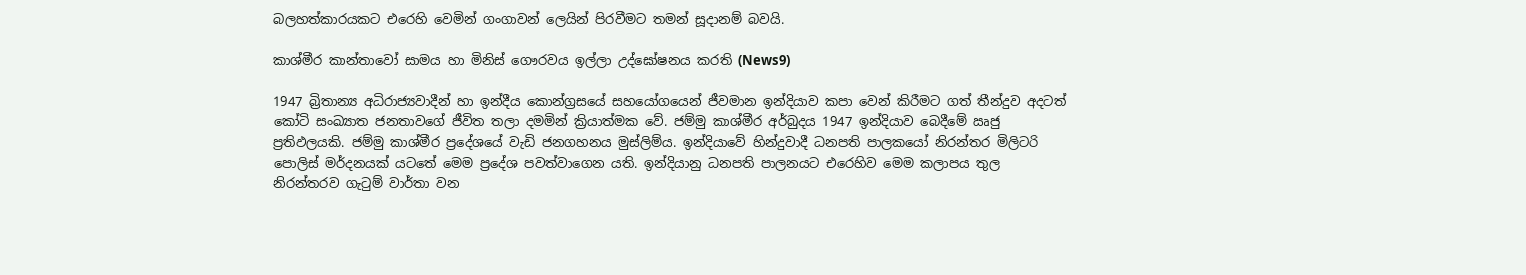බලහත්කාරයකට එරෙහි වෙමින් ගංගාවන් ලෙයින් පිරවීමට තමන් සූදානම් බවයි.

කාශ්මීර කාන්තාවෝ සාමය හා මිනිස් ගෞරවය ඉල්ලා උද්ඝෝෂනය කරති (News9)

1947 බ්‍රිතාන්‍ය අධිරාජ්‍යවාදීන් හා ඉන්දීය කොන්ග්‍රසයේ සහයෝගයෙන් ජීවමාන ඉන්දියාව කපා වෙන් කිරීමට ගත් තීන්දුව අදටත් කෝටි සංඛ්‍යාත ජනතාවගේ ජීවිත තලා දමමින් ක්‍රියාත්මක වේ. ජම්මු කාශ්මීර අර්බුදය 1947 ඉන්දියාව බෙදීමේ ඍජු ප්‍රතිඵලයකි. ජම්මු කාශ්මීර ප්‍රදේශයේ වැඩි ජනගහනය මුස්ලිම්ය. ඉන්දියාවේ හින්දුවාදී ධනපති පාලකයෝ නිරන්තර මිලිටරි පොලිස් මර්දනයක් යටතේ මෙම ප්‍රදේශ පවත්වාගෙන යති. ඉන්දියානු ධනපති පාලනයට එරෙහිව මෙම කලාපය තුල නිරන්තරව ගැටුම් වාර්තා වන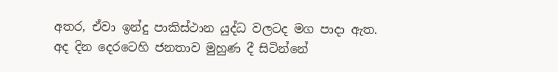අතර, ඒවා ඉන්දු පාකිස්ථාන යුද්ධ වලටද මග පාදා ඇත. අද දින දෙරටෙහි ජනතාව මුහුණ දී සිටින්නේ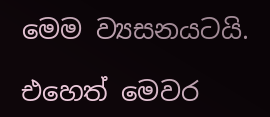මෙම ව්‍යසනයටයි.

එහෙත් මෙවර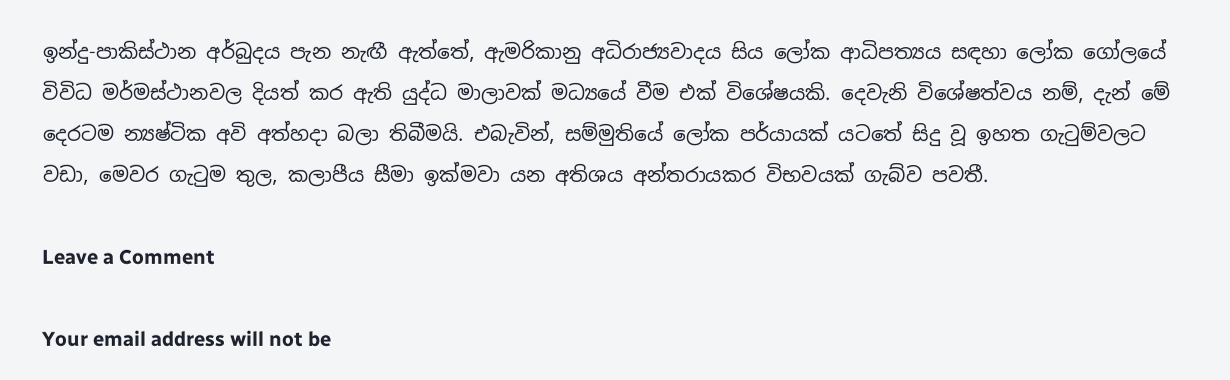ඉන්දු-පාකිස්ථාන අර්බුදය පැන නැඟී ඇත්තේ, ඇමරිකානු අධිරාජ්‍යවාදය සිය ලෝක ආධිපත්‍යය සඳහා ලෝක ගෝලයේ විවිධ මර්මස්ථානවල දියත් කර ඇති යුද්ධ මාලාවක් මධ්‍යයේ වීම එක් විශේෂයකි. දෙවැනි විශේෂත්වය නම්, දැන් මේ දෙරටම න්‍යෂ්ටික අවි අත්හදා බලා තිබීමයි. එබැවින්, සම්මුතියේ ලෝක පර්යායක් යටතේ සිදු වූ ඉහත ගැටුම්වලට වඩා, මෙවර ගැටුම තුල, කලාපීය සීමා ඉක්මවා යන අතිශය අන්තරායකර විභවයක් ගැබ්ව පවතී.

Leave a Comment

Your email address will not be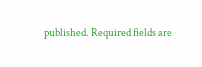published. Required fields are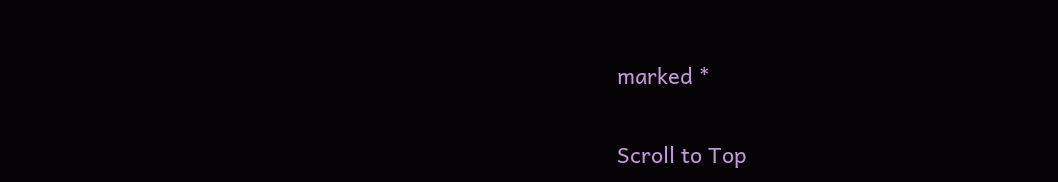marked *

Scroll to Top